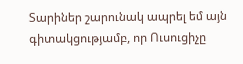Տարիներ շարունակ ապրել եմ այն գիտակցությամբ, որ Ուսուցիչը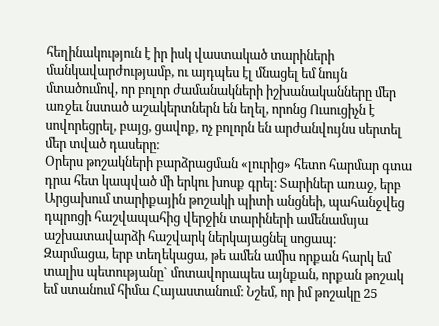հեղինակություն է իր իսկ վաստակած տարիների մանկավարժությամբ, ու այդպես էլ մնացել եմ նույն մտածումով, որ բոլոր ժամանակների իշխանականները մեր առջեւ նստած աշակերտներն են եղել, որոնց Ուսուցիչն է սովորեցրել, բայց, ցավոք, ոչ բոլորն են արժանվույնս սերտել մեր տված դասերը։
Օրերս թոշակների բարձրացման «լուրից» հետո հարմար գտա դրա հետ կապված մի երկու խոսք գրել։ Տարիներ առաջ, երբ Արցախում տարիքային թոշակի պիտի անցնեի, պահանջվեց դպրոցի հաշվապահից վերջին տարիների ամենամսյա աշխատավարձի հաշվարկ ներկայացնել սոցապ։
Զարմացա, երբ տեղեկացա, թե ամեն ամիս որքան հարկ եմ տալիս պետությանը` մոտավորապես այնքան, որքան թոշակ եմ ստանում հիմա Հայաստանում։ Նշեմ, որ իմ թոշակը 25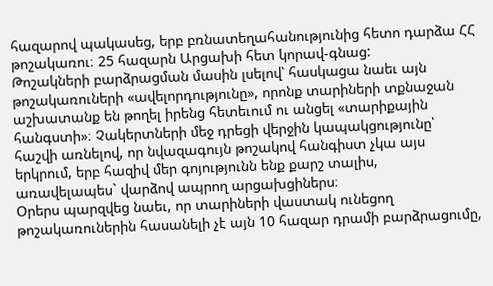հազարով պակասեց, երբ բռնատեղահանությունից հետո դարձա ՀՀ թոշակառու։ 25 հազարն Արցախի հետ կորավ-գնաց:
Թոշակների բարձրացման մասին լսելով՝ հասկացա նաեւ այն թոշակառուների «ավելորդությունը», որոնք տարիների տքնաջան աշխատանք են թողել իրենց հետեւում ու անցել «տարիքային հանգստի»։ Չակերտների մեջ դրեցի վերջին կապակցությունը՝ հաշվի առնելով, որ նվազագույն թոշակով հանգիստ չկա այս երկրում, երբ հազիվ մեր գոյությունն ենք քարշ տալիս, առավելապես` վարձով ապրող արցախցիներս։
Օրերս պարզվեց նաեւ, որ տարիների վաստակ ունեցող թոշակառուներին հասանելի չէ այն 10 հազար դրամի բարձրացումը,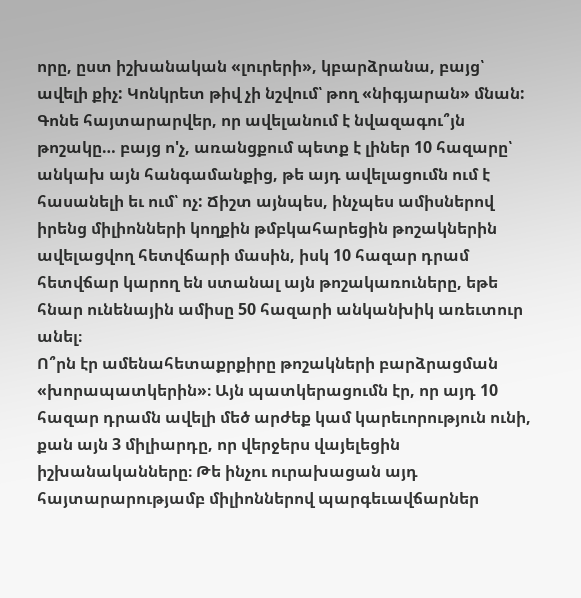որը, ըստ իշխանական «լուրերի», կբարձրանա, բայց՝ ավելի քիչ: Կոնկրետ թիվ չի նշվում՝ թող «նիգյարան» մնան:
Գոնե հայտարարվեր, որ ավելանում է նվազագու՞յն թոշակը… բայց ո'չ, առանցքում պետք է լիներ 10 հազարը՝ անկախ այն հանգամանքից, թե այդ ավելացումն ում է հասանելի եւ ում՝ ոչ: Ճիշտ այնպես, ինչպես ամիսներով իրենց միլիոնների կողքին թմբկահարեցին թոշակներին ավելացվող հետվճարի մասին, իսկ 10 հազար դրամ հետվճար կարող են ստանալ այն թոշակառուները, եթե հնար ունենային ամիսը 50 հազարի անկանխիկ առեւտուր անել։
Ո՞րն էր ամենահետաքրքիրը թոշակների բարձրացման «խորապատկերին»։ Այն պատկերացումն էր, որ այդ 10 հազար դրամն ավելի մեծ արժեք կամ կարեւորություն ունի, քան այն 3 միլիարդը, որ վերջերս վայելեցին իշխանականները։ Թե ինչու ուրախացան այդ հայտարարությամբ միլիոններով պարգեւավճարներ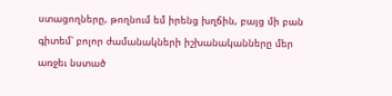ստացողները, թողնում եմ իրենց խղճին, բայց մի բան գիտեմ՝ բոլոր ժամանակների իշխանականները մեր առջեւ նստած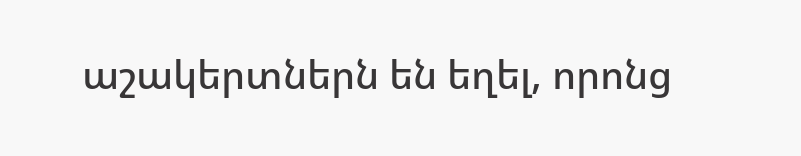աշակերտներն են եղել, որոնց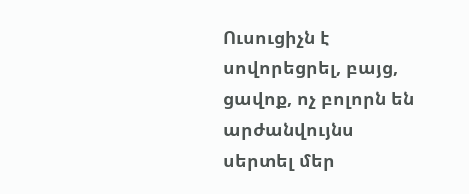Ուսուցիչն է սովորեցրել, բայց, ցավոք, ոչ բոլորն են արժանվույնս սերտել մեր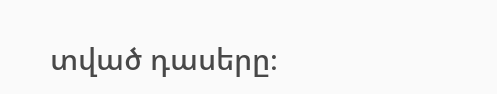տված դասերը։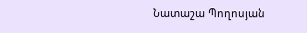Նատաշա Պողոսյան